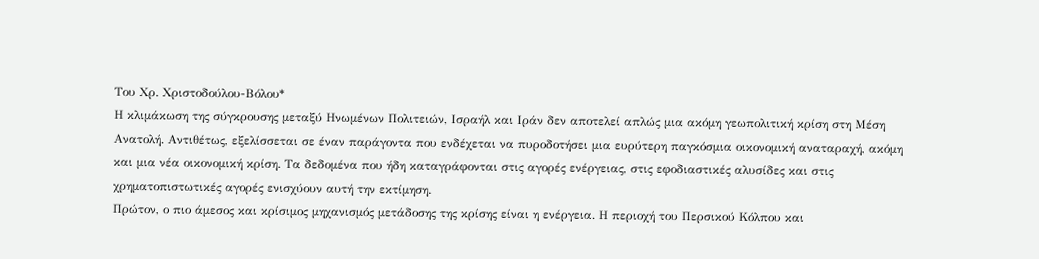Του Χρ. Χριστοδούλου-Βόλου*
Η κλιμάκωση της σύγκρουσης μεταξύ Ηνωμένων Πολιτειών, Ισραήλ και Ιράν δεν αποτελεί απλώς μια ακόμη γεωπολιτική κρίση στη Μέση Ανατολή. Αντιθέτως, εξελίσσεται σε έναν παράγοντα που ενδέχεται να πυροδοτήσει μια ευρύτερη παγκόσμια οικονομική αναταραχή, ακόμη και μια νέα οικονομική κρίση. Τα δεδομένα που ήδη καταγράφονται στις αγορές ενέργειας, στις εφοδιαστικές αλυσίδες και στις χρηματοπιστωτικές αγορές ενισχύουν αυτή την εκτίμηση.
Πρώτον, ο πιο άμεσος και κρίσιμος μηχανισμός μετάδοσης της κρίσης είναι η ενέργεια. Η περιοχή του Περσικού Κόλπου και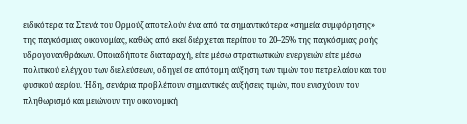ειδικότερα τα Στενά του Ορμούζ αποτελούν ένα από τα σημαντικότερα «σημεία συμφόρησης» της παγκόσμιας οικονομίας, καθώς από εκεί διέρχεται περίπου το 20–25% της παγκόσμιας ροής υδρογονανθράκων. Οποιαδήποτε διαταραχή, είτε μέσω στρατιωτικών ενεργειών είτε μέσω πολιτικού ελέγχου των διελεύσεων, οδηγεί σε απότομη αύξηση των τιμών του πετρελαίου και του φυσικού αερίου. Ήδη, σενάρια προβλέπουν σημαντικές αυξήσεις τιμών, που ενισχύουν τον πληθωρισμό και μειώνουν την οικονομική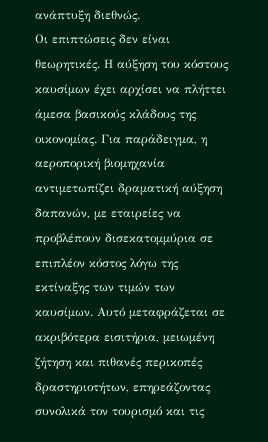ανάπτυξη διεθνώς.
Οι επιπτώσεις δεν είναι θεωρητικές. Η αύξηση του κόστους καυσίμων έχει αρχίσει να πλήττει άμεσα βασικούς κλάδους της οικονομίας. Για παράδειγμα, η αεροπορική βιομηχανία αντιμετωπίζει δραματική αύξηση δαπανών, με εταιρείες να προβλέπουν δισεκατομμύρια σε επιπλέον κόστος λόγω της εκτίναξης των τιμών των καυσίμων. Αυτό μεταφράζεται σε ακριβότερα εισιτήρια, μειωμένη ζήτηση και πιθανές περικοπές δραστηριοτήτων, επηρεάζοντας συνολικά τον τουρισμό και τις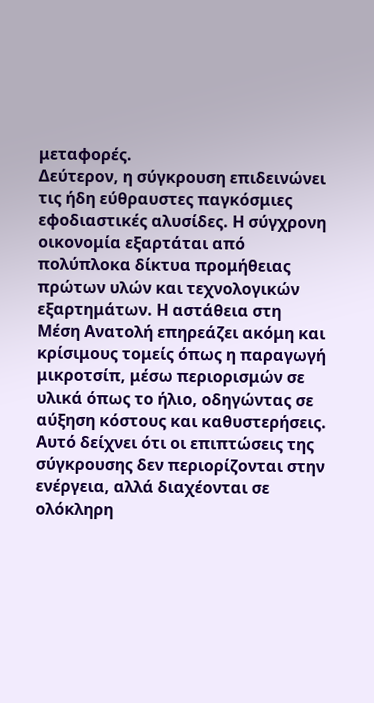μεταφορές.
Δεύτερον, η σύγκρουση επιδεινώνει τις ήδη εύθραυστες παγκόσμιες εφοδιαστικές αλυσίδες. Η σύγχρονη οικονομία εξαρτάται από πολύπλοκα δίκτυα προμήθειας πρώτων υλών και τεχνολογικών εξαρτημάτων. Η αστάθεια στη Μέση Ανατολή επηρεάζει ακόμη και κρίσιμους τομείς όπως η παραγωγή μικροτσίπ, μέσω περιορισμών σε υλικά όπως το ήλιο, οδηγώντας σε αύξηση κόστους και καθυστερήσεις. Αυτό δείχνει ότι οι επιπτώσεις της σύγκρουσης δεν περιορίζονται στην ενέργεια, αλλά διαχέονται σε ολόκληρη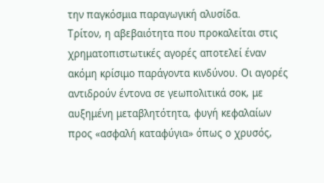την παγκόσμια παραγωγική αλυσίδα.
Τρίτον, η αβεβαιότητα που προκαλείται στις χρηματοπιστωτικές αγορές αποτελεί έναν ακόμη κρίσιμο παράγοντα κινδύνου. Οι αγορές αντιδρούν έντονα σε γεωπολιτικά σοκ, με αυξημένη μεταβλητότητα, φυγή κεφαλαίων προς «ασφαλή καταφύγια» όπως ο χρυσός,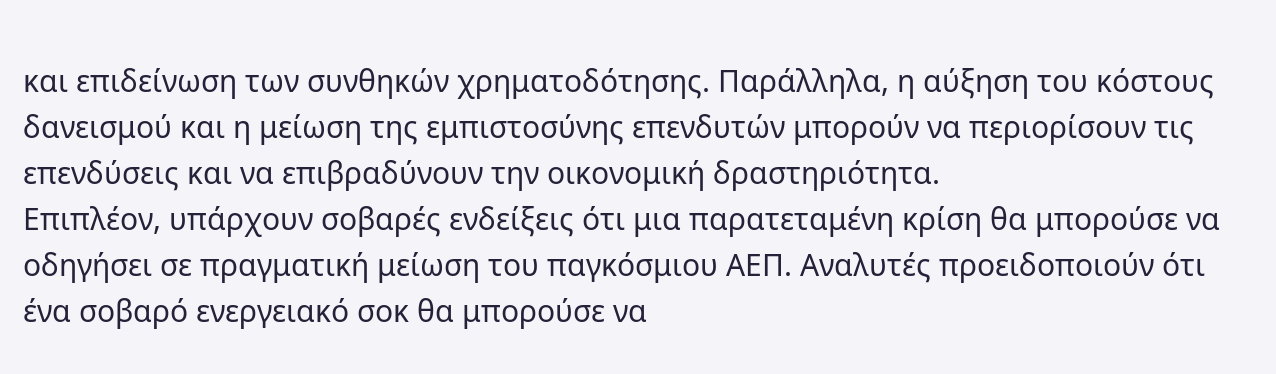και επιδείνωση των συνθηκών χρηματοδότησης. Παράλληλα, η αύξηση του κόστους δανεισμού και η μείωση της εμπιστοσύνης επενδυτών μπορούν να περιορίσουν τις επενδύσεις και να επιβραδύνουν την οικονομική δραστηριότητα.
Επιπλέον, υπάρχουν σοβαρές ενδείξεις ότι μια παρατεταμένη κρίση θα μπορούσε να οδηγήσει σε πραγματική μείωση του παγκόσμιου ΑΕΠ. Αναλυτές προειδοποιούν ότι ένα σοβαρό ενεργειακό σοκ θα μπορούσε να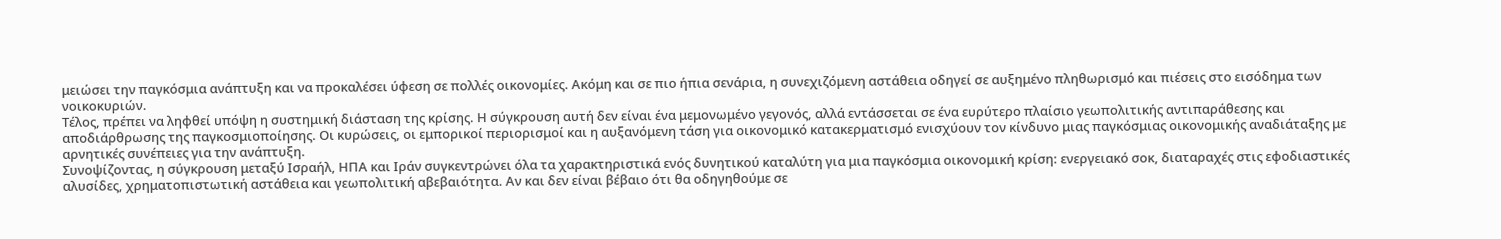μειώσει την παγκόσμια ανάπτυξη και να προκαλέσει ύφεση σε πολλές οικονομίες. Ακόμη και σε πιο ήπια σενάρια, η συνεχιζόμενη αστάθεια οδηγεί σε αυξημένο πληθωρισμό και πιέσεις στο εισόδημα των νοικοκυριών.
Τέλος, πρέπει να ληφθεί υπόψη η συστημική διάσταση της κρίσης. Η σύγκρουση αυτή δεν είναι ένα μεμονωμένο γεγονός, αλλά εντάσσεται σε ένα ευρύτερο πλαίσιο γεωπολιτικής αντιπαράθεσης και αποδιάρθρωσης της παγκοσμιοποίησης. Οι κυρώσεις, οι εμπορικοί περιορισμοί και η αυξανόμενη τάση για οικονομικό κατακερματισμό ενισχύουν τον κίνδυνο μιας παγκόσμιας οικονομικής αναδιάταξης με αρνητικές συνέπειες για την ανάπτυξη.
Συνοψίζοντας, η σύγκρουση μεταξύ Ισραήλ, ΗΠΑ και Ιράν συγκεντρώνει όλα τα χαρακτηριστικά ενός δυνητικού καταλύτη για μια παγκόσμια οικονομική κρίση: ενεργειακό σοκ, διαταραχές στις εφοδιαστικές αλυσίδες, χρηματοπιστωτική αστάθεια και γεωπολιτική αβεβαιότητα. Αν και δεν είναι βέβαιο ότι θα οδηγηθούμε σε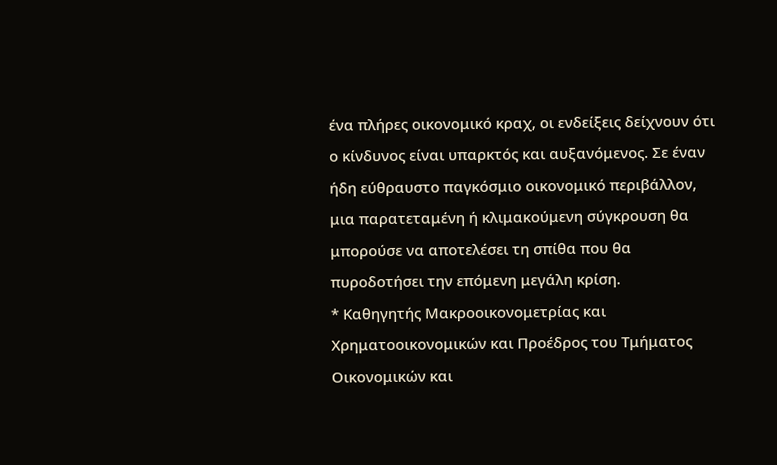ένα πλήρες οικονομικό κραχ, οι ενδείξεις δείχνουν ότι ο κίνδυνος είναι υπαρκτός και αυξανόμενος. Σε έναν ήδη εύθραυστο παγκόσμιο οικονομικό περιβάλλον, μια παρατεταμένη ή κλιμακούμενη σύγκρουση θα μπορούσε να αποτελέσει τη σπίθα που θα πυροδοτήσει την επόμενη μεγάλη κρίση.
* Καθηγητής Μακροοικονομετρίας και Χρηματοοικονομικών και Προέδρος του Τμήματος Οικονομικών και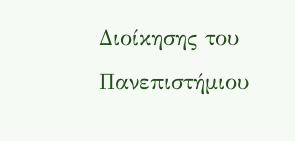Διοίκησης του Πανεπιστήμιου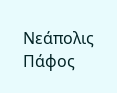Νεάπολις Πάφος